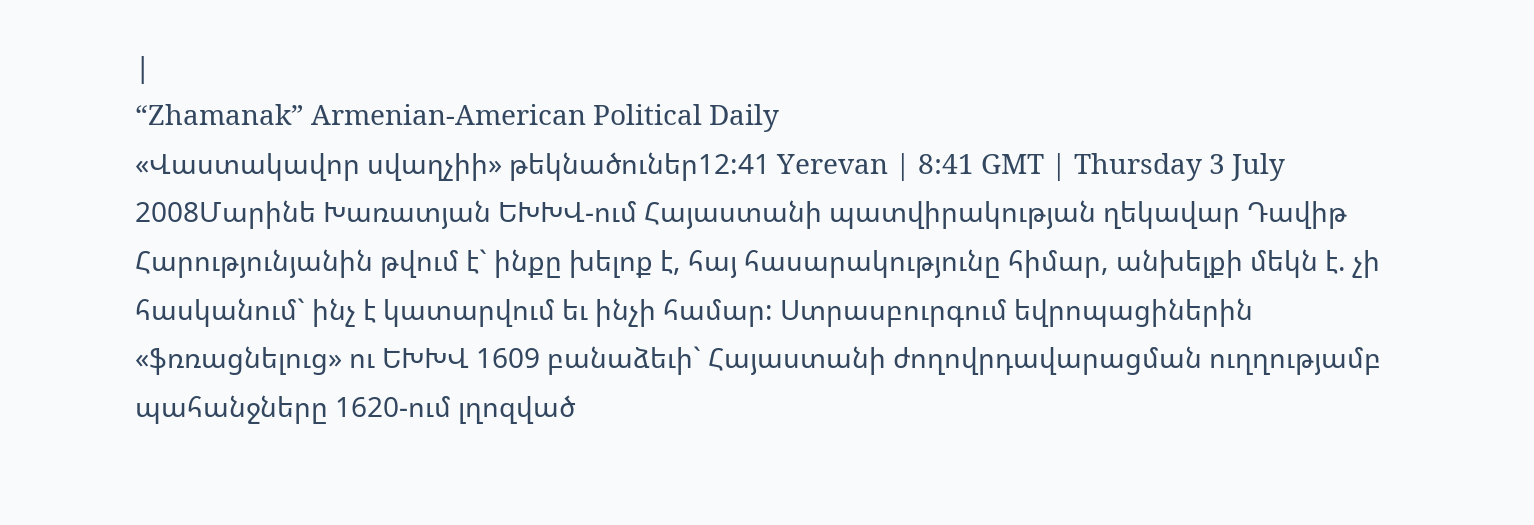|
“Zhamanak” Armenian-American Political Daily
«Վաստակավոր սվաղչիի» թեկնածուներ12:41 Yerevan | 8:41 GMT | Thursday 3 July 2008Մարինե Խառատյան ԵԽԽՎ-ում Հայաստանի պատվիրակության ղեկավար Դավիթ Հարությունյանին թվում է` ինքը խելոք է, հայ հասարակությունը հիմար, անխելքի մեկն է. չի հասկանում` ինչ է կատարվում եւ ինչի համար: Ստրասբուրգում եվրոպացիներին «ֆռռացնելուց» ու ԵԽԽՎ 1609 բանաձեւի` Հայաստանի ժողովրդավարացման ուղղությամբ պահանջները 1620-ում լղոզված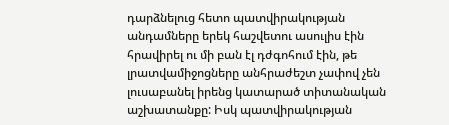դարձնելուց հետո պատվիրակության անդամները երեկ հաշվետու ասուլիս էին հրավիրել ու մի բան էլ դժգոհում էին, թե լրատվամիջոցները անհրաժեշտ չափով չեն լուսաբանել իրենց կատարած տիտանական աշխատանքը: Իսկ պատվիրակության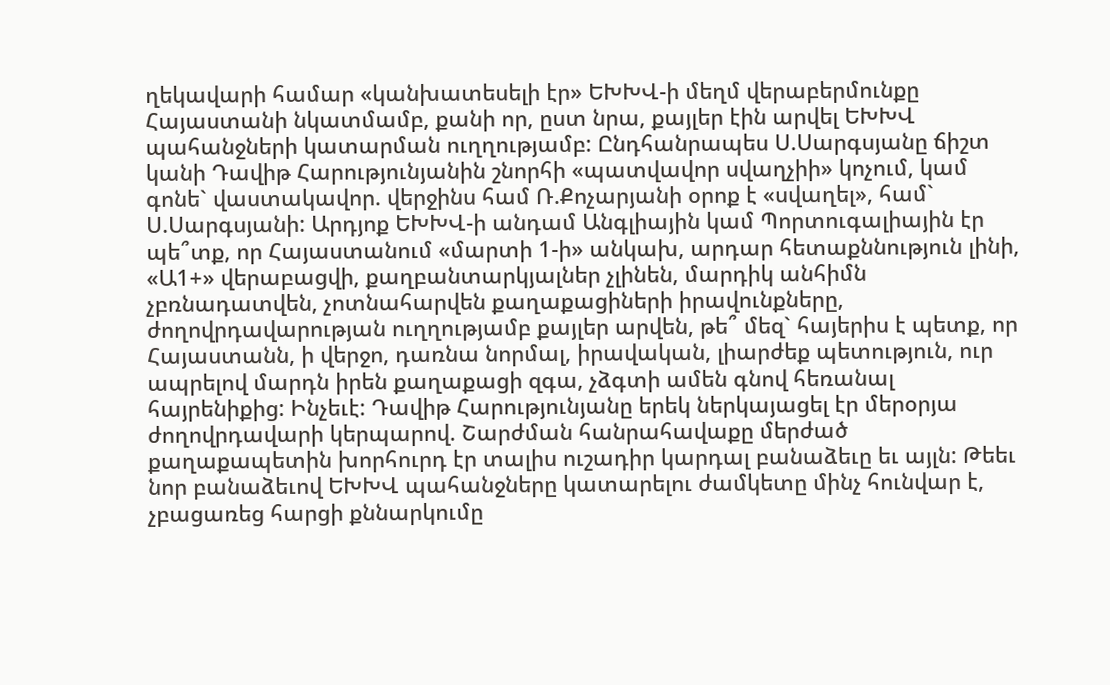ղեկավարի համար «կանխատեսելի էր» ԵԽԽՎ-ի մեղմ վերաբերմունքը Հայաստանի նկատմամբ, քանի որ, ըստ նրա, քայլեր էին արվել ԵԽԽՎ պահանջների կատարման ուղղությամբ: Ընդհանրապես Ս.Սարգսյանը ճիշտ կանի Դավիթ Հարությունյանին շնորհի «պատվավոր սվաղչիի» կոչում, կամ գոնե` վաստակավոր. վերջինս համ Ռ.Քոչարյանի օրոք է «սվաղել», համ` Ս.Սարգսյանի: Արդյոք ԵԽԽՎ-ի անդամ Անգլիային կամ Պորտուգալիային էր պե՞տք, որ Հայաստանում «մարտի 1-ի» անկախ, արդար հետաքննություն լինի, «Ա1+» վերաբացվի, քաղբանտարկյալներ չլինեն, մարդիկ անհիմն չբռնադատվեն, չոտնահարվեն քաղաքացիների իրավունքները, ժողովրդավարության ուղղությամբ քայլեր արվեն, թե՞ մեզ` հայերիս է պետք, որ Հայաստանն, ի վերջո, դառնա նորմալ, իրավական, լիարժեք պետություն, ուր ապրելով մարդն իրեն քաղաքացի զգա, չձգտի ամեն գնով հեռանալ հայրենիքից: Ինչեւէ: Դավիթ Հարությունյանը երեկ ներկայացել էր մերօրյա ժողովրդավարի կերպարով. Շարժման հանրահավաքը մերժած քաղաքապետին խորհուրդ էր տալիս ուշադիր կարդալ բանաձեւը եւ այլն: Թեեւ նոր բանաձեւով ԵԽԽՎ պահանջները կատարելու ժամկետը մինչ հունվար է, չբացառեց հարցի քննարկումը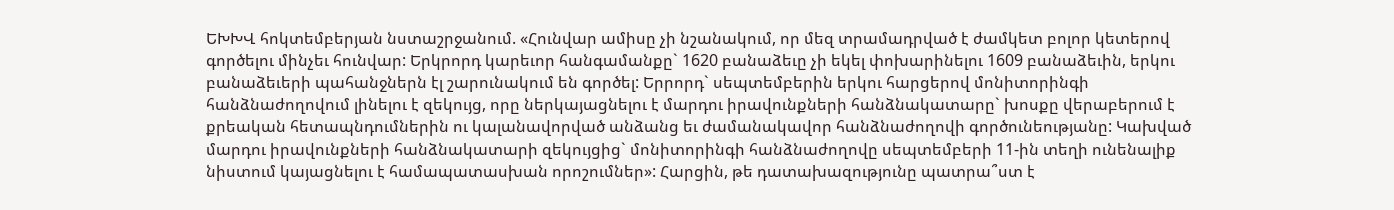ԵԽԽՎ հոկտեմբերյան նստաշրջանում. «Հունվար ամիսը չի նշանակում, որ մեզ տրամադրված է ժամկետ բոլոր կետերով գործելու մինչեւ հունվար: Երկրորդ կարեւոր հանգամանքը` 1620 բանաձեւը չի եկել փոխարինելու 1609 բանաձեւին, երկու բանաձեւերի պահանջներն էլ շարունակում են գործել: Երրորդ` սեպտեմբերին երկու հարցերով մոնիտորինգի հանձնաժողովում լինելու է զեկույց, որը ներկայացնելու է մարդու իրավունքների հանձնակատարը` խոսքը վերաբերում է քրեական հետապնդումներին ու կալանավորված անձանց եւ ժամանակավոր հանձնաժողովի գործունեությանը: Կախված մարդու իրավունքների հանձնակատարի զեկույցից` մոնիտորինգի հանձնաժողովը սեպտեմբերի 11-ին տեղի ունենալիք նիստում կայացնելու է համապատասխան որոշումներ»: Հարցին, թե դատախազությունը պատրա՞ստ է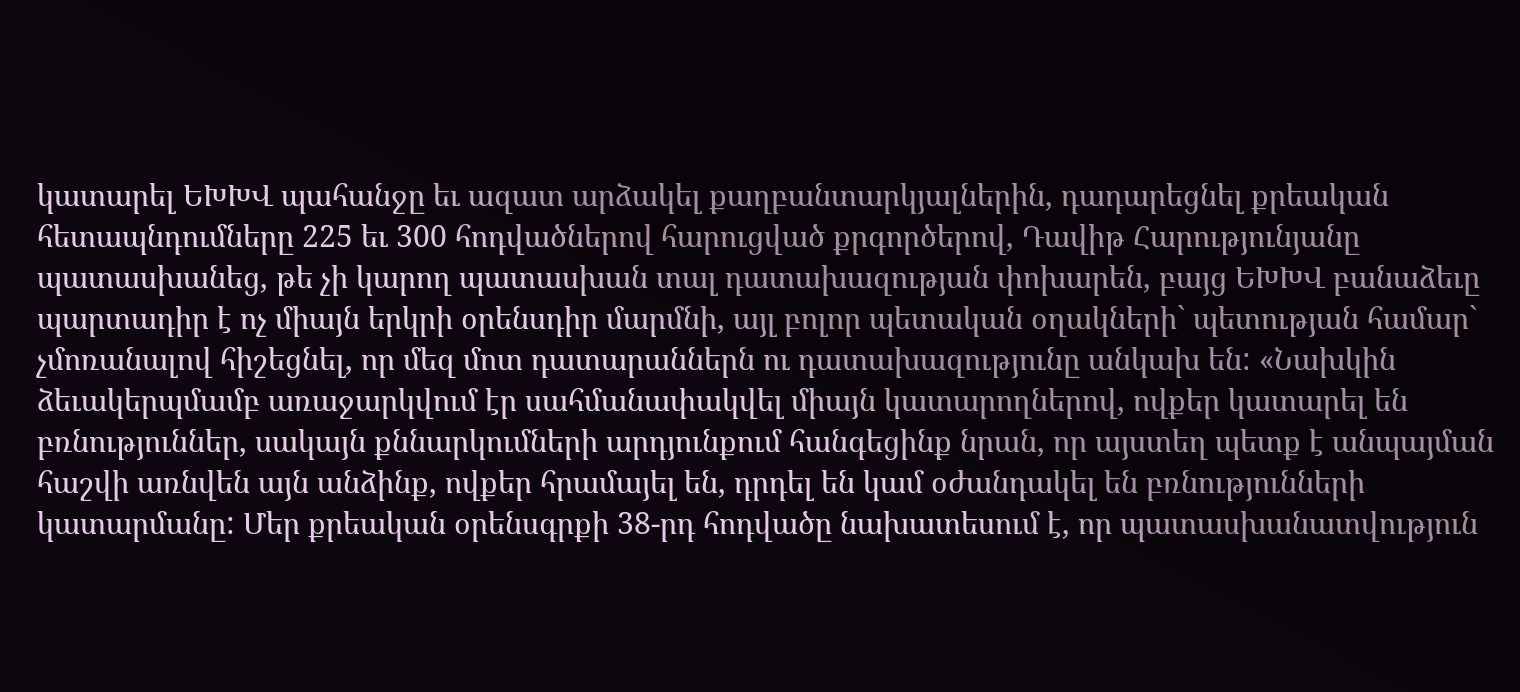կատարել ԵԽԽՎ պահանջը եւ ազատ արձակել քաղբանտարկյալներին, դադարեցնել քրեական հետապնդումները 225 եւ 300 հոդվածներով հարուցված քրգործերով, Դավիթ Հարությունյանը պատասխանեց, թե չի կարող պատասխան տալ դատախազության փոխարեն, բայց ԵԽԽՎ բանաձեւը պարտադիր է ոչ միայն երկրի օրենսդիր մարմնի, այլ բոլոր պետական օղակների` պետության համար` չմոռանալով հիշեցնել, որ մեզ մոտ դատարաններն ու դատախազությունը անկախ են: «Նախկին ձեւակերպմամբ առաջարկվում էր սահմանափակվել միայն կատարողներով, ովքեր կատարել են բռնություններ, սակայն քննարկումների արդյունքում հանգեցինք նրան, որ այստեղ պետք է անպայման հաշվի առնվեն այն անձինք, ովքեր հրամայել են, դրդել են կամ օժանդակել են բռնությունների կատարմանը: Մեր քրեական օրենսգրքի 38-րդ հոդվածը նախատեսում է, որ պատասխանատվություն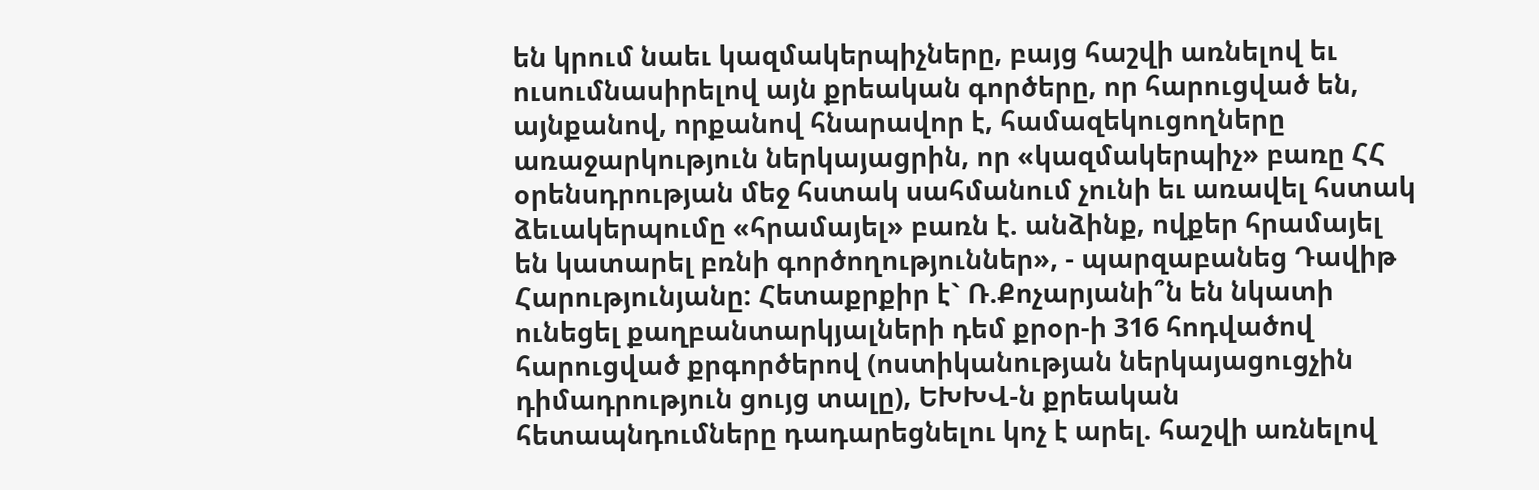են կրում նաեւ կազմակերպիչները, բայց հաշվի առնելով եւ ուսումնասիրելով այն քրեական գործերը, որ հարուցված են, այնքանով, որքանով հնարավոր է, համազեկուցողները առաջարկություն ներկայացրին, որ «կազմակերպիչ» բառը ՀՀ օրենսդրության մեջ հստակ սահմանում չունի եւ առավել հստակ ձեւակերպումը «հրամայել» բառն է. անձինք, ովքեր հրամայել են կատարել բռնի գործողություններ», - պարզաբանեց Դավիթ Հարությունյանը: Հետաքրքիր է` Ռ.Քոչարյանի՞ն են նկատի ունեցել քաղբանտարկյալների դեմ քրօր-ի 316 հոդվածով հարուցված քրգործերով (ոստիկանության ներկայացուցչին դիմադրություն ցույց տալը), ԵԽԽՎ-ն քրեական հետապնդումները դադարեցնելու կոչ է արել. հաշվի առնելով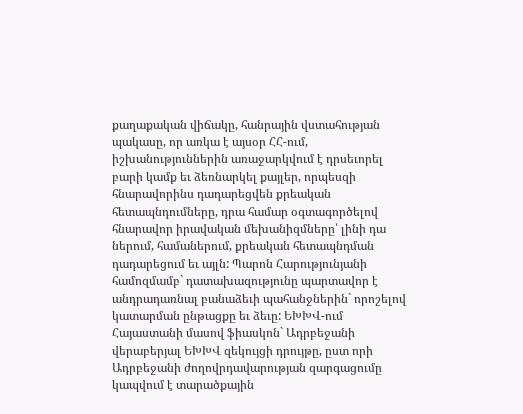քաղաքական վիճակը, հանրային վստահության պակասը, որ առկա է այսօր ՀՀ-ում, իշխանություններին առաջարկվում է դրսեւորել բարի կամք եւ ձեռնարկել քայլեր, որպեսզի հնարավորինս դադարեցվեն քրեական հետապնդումները, դրա համար օգտագործելով հնարավոր իրավական մեխանիզմները՝ լինի դա ներում, համաներում, քրեական հետապնդման դադարեցում եւ այլն: Պարոն Հարությունյանի համոզմամբ` դատախազությունը պարտավոր է անդրադառնալ բանաձեւի պահանջներին` որոշելով կատարման ընթացքը եւ ձեւը: ԵԽԽՎ-ում Հայաստանի մասով ֆիասկոն` Ադրբեջանի վերաբերյալ ԵԽԽՎ զեկույցի դրույթը, ըստ որի Ադրբեջանի ժողովրդավարության զարգացումը կապվում է տարածքային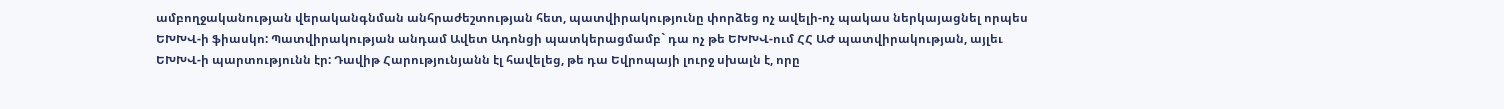ամբողջականության վերականգնման անհրաժեշտության հետ, պատվիրակությունը փորձեց ոչ ավելի-ոչ պակաս ներկայացնել որպես ԵԽԽՎ-ի ֆիասկո: Պատվիրակության անդամ Ավետ Ադոնցի պատկերացմամբ` դա ոչ թե ԵԽԽՎ-ում ՀՀ ԱԺ պատվիրակության, այլեւ ԵԽԽՎ-ի պարտությունն էր: Դավիթ Հարությունյանն էլ հավելեց, թե դա Եվրոպայի լուրջ սխալն է, որը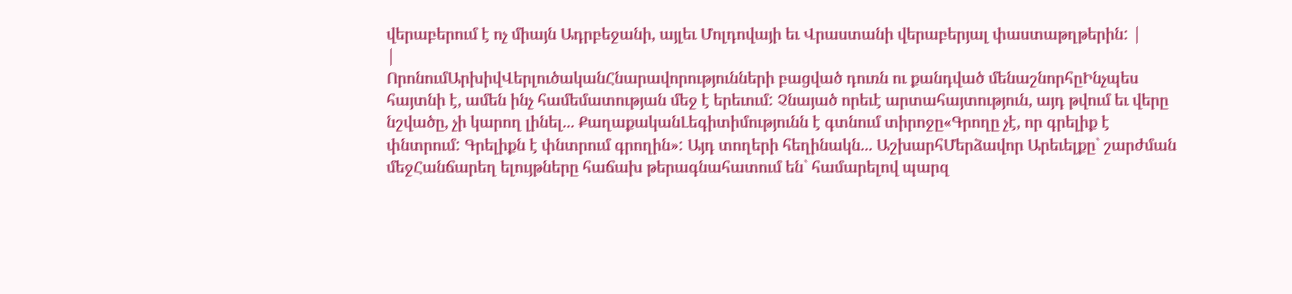վերաբերում է ոչ միայն Ադրբեջանի, այլեւ Մոլդովայի եւ Վրաստանի վերաբերյալ փաստաթղթերին: |
|
ՈրոնումԱրխիվՎերլուծականՀնարավորությունների բացված դուռն ու քանդված մենաշնորհըԻնչպես հայտնի է, ամեն ինչ համեմատության մեջ է երեւում: Չնայած որեւէ արտահայտություն, այդ թվում եւ վերը նշվածը, չի կարող լինել... ՔաղաքականԼեգիտիմությունն է գտնում տիրոջը«Գրողը չէ, որ գրելիք է փնտրում: Գրելիքն է փնտրում գրողին»: Այդ տողերի հեղինակն... ԱշխարհՄերձավոր Արեւելքը` շարժման մեջՀանճարեղ ելույթները հաճախ թերագնահատում են` համարելով պարզ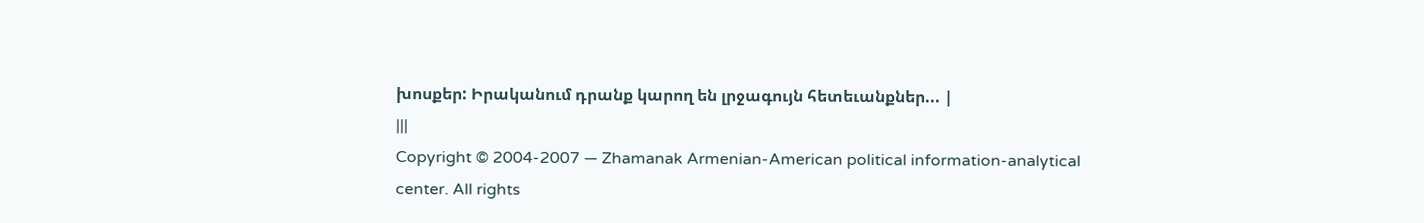խոսքեր: Իրականում դրանք կարող են լրջագույն հետեւանքներ... |
|||
Copyright © 2004-2007 — Zhamanak Armenian-American political information-analytical center. All rights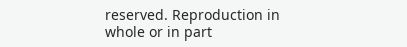reserved. Reproduction in whole or in part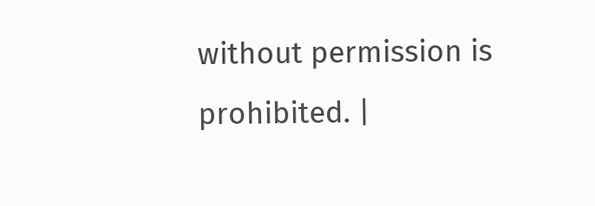without permission is prohibited. |